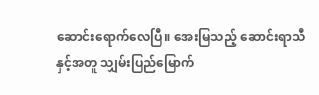ဆောင်းရောက်လေပြီ။ အေးမြသည့် ဆောင်းရာသီနှင့်အတူ သျှမ်းပြည်မြောက်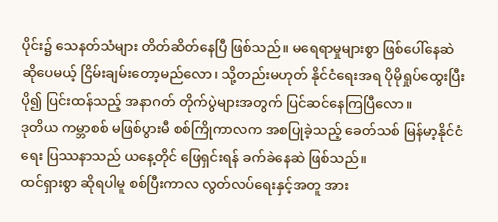ပိုင်း၌ သေနတ်သံများ တိတ်ဆိတ်နေပြီ ဖြစ်သည်။ မရေရာမှုများစွာ ဖြစ်ပေါ်နေဆဲ ဆိုပေမယ့် ငြိမ်းချမ်းတော့မည်လော၊ သို့တည်းမဟုတ် နိုင်ငံရေးအရ ပိုမိုရှုပ်ထွေးပြီး ပို၍ ပြင်းထန်သည့် အနာဂတ် တိုက်ပွဲများအတွက် ပြင်ဆင်နေကြပြီလော။
ဒုတိယ ကမ္ဘာစစ် မဖြစ်ပွားမီ စစ်ကြိုကာလက အစပြုခဲ့သည့် ခေတ်သစ် မြန်မာ့နိုင်ငံရေး ပြဿနာသည် ယနေ့တိုင် ဖြေရှင်းရန် ခက်ခဲနေဆဲ ဖြစ်သည်။
ထင်ရှားစွာ ဆိုရပါမူ စစ်ပြီးကာလ လွတ်လပ်ရေးနှင့်အတူ အား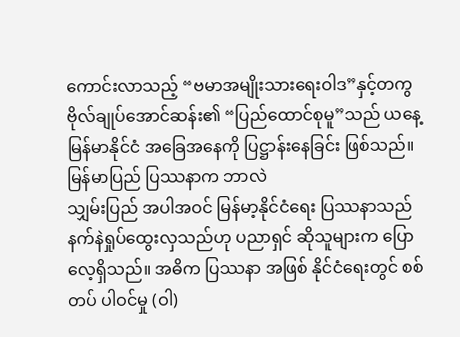ကောင်းလာသည့် “ဗမာအမျိုးသားရေးဝါဒ”နှင့်တကွ ဗိုလ်ချုပ်အောင်ဆန်း၏ “ပြည်ထောင်စုမူ”သည် ယနေ့ မြန်မာနိုင်ငံ အခြေအနေကို ပြဋ္ဌာန်းနေခြင်း ဖြစ်သည်။
မြန်မာပြည် ပြဿနာက ဘာလဲ
သျှမ်းပြည် အပါအဝင် မြန်မာ့နိုင်ငံရေး ပြဿနာသည် နက်နဲရှုပ်ထွေးလှသည်ဟု ပညာရှင် ဆိုသူများက ပြောလေ့ရှိသည်။ အဓိက ပြဿနာ အဖြစ် နိုင်ငံရေးတွင် စစ်တပ် ပါဝင်မှု (ဝါ)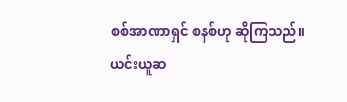စစ်အာဏာရှင် စနစ်ဟု ဆိုကြသည်။
ယင်းယူဆ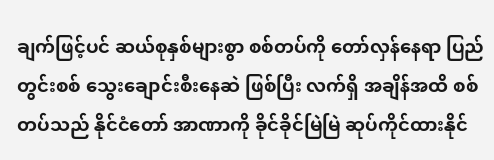ချက်ဖြင့်ပင် ဆယ်စုနှစ်များစွာ စစ်တပ်ကို တော်လှန်နေရာ ပြည်တွင်းစစ် သွေးချောင်းစီးနေဆဲ ဖြစ်ပြီး လက်ရှိ အချိန်အထိ စစ်တပ်သည် နိုင်ငံတော် အာဏာကို ခိုင်ခိုင်မြဲမြဲ ဆုပ်ကိုင်ထားနိုင်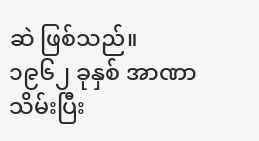ဆဲ ဖြစ်သည်။
၁၉၆၂ ခုနှစ် အာဏာသိမ်းပြီး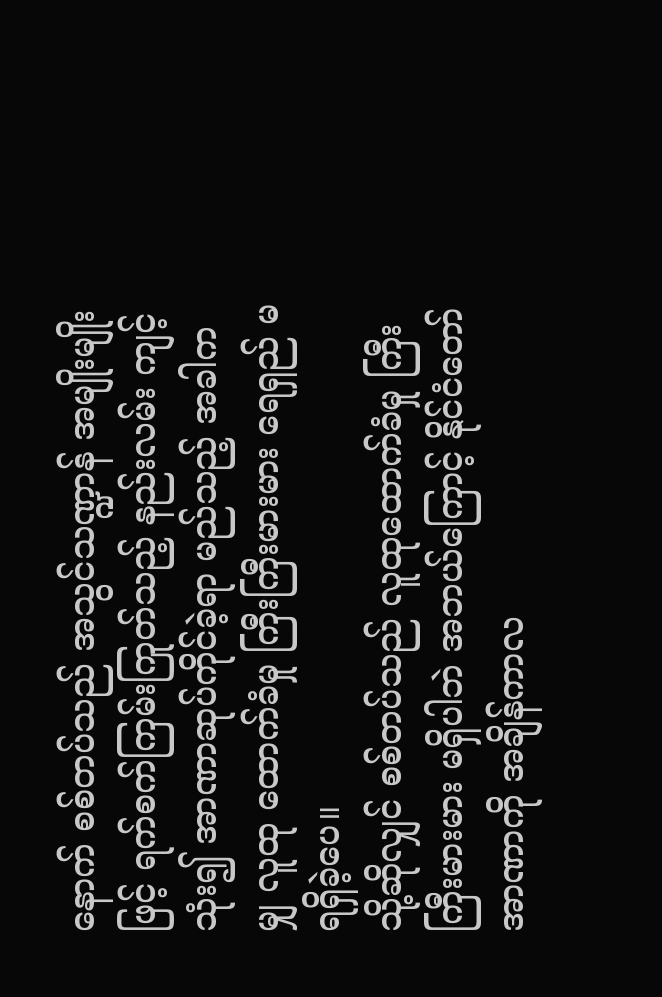နောက် စစ်တပ်သည် အသွင်သဏ္ဍာန် အမျိုးမျိုးဖြင့် ရက်စက်ကြမ်းကြုတ်သည့် နည်းလမ်း ကျင့်သုံး၍ အာဏာဆုပ်ကိုင်ခဲ့ရာ မည်သည့် အခါကမျှ လူထု ထောက်ခံမှု ကြီးကြီးမားမား ရေရှည် မရရှိခဲ့ပေ။
သို့ဆိုလျှင် စစ်တပ်သည် လူထုထောက်ခံမှု ကြီးကြီးမားမား မရှိပါဘဲ အဘယ်ကြောင့် နိုင်ငံတော် အာဏာကို အချိန်ကာလ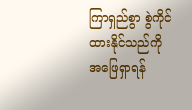ကြာရှည်စွာ စွဲကိုင်ထားနိုင်သည်ကို အဖြေရှာရန်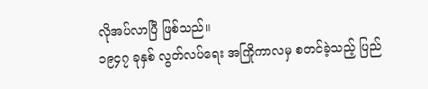လိုအပ်လာပြီ ဖြစ်သည်။
၁၉၄၇ ခုနှစ် လွတ်လပ်ရေး အကြိုကာလမှ စတင်ခဲ့သည့် ပြည်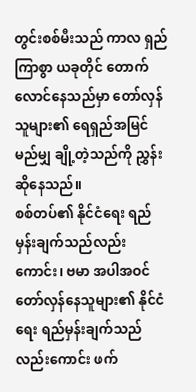တွင်းစစ်မီးသည် ကာလ ရှည်ကြာစွာ ယခုတိုင် တောက်လောင်နေသည်မှာ တော်လှန်သူများ၏ ရေရှည်အမြင် မည်မျှ ချို့တဲ့သည်ကို ညွှန်းဆိုနေသည်။
စစ်တပ်၏ နိုင်ငံရေး ရည်မှန်းချက်သည်လည်းကောင်း၊ ဗမာ အပါအဝင် တော်လှန်နေသူများ၏ နိုင်ငံရေး ရည်မှန်းချက်သည်လည်းကောင်း ဖက်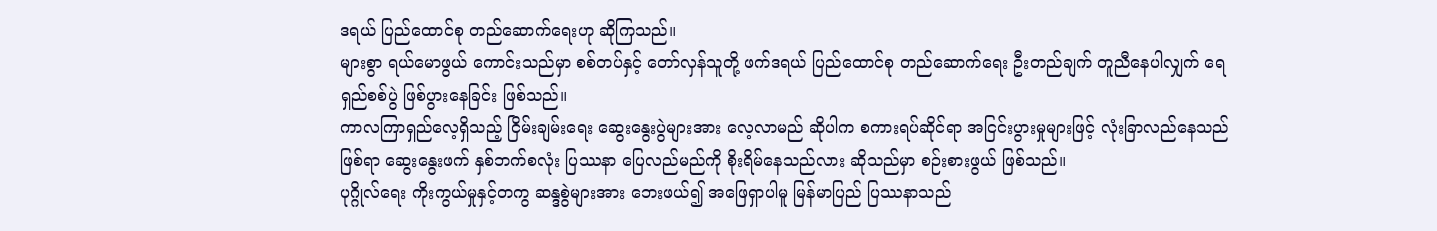ဒရယ် ပြည်ထောင်စု တည်ဆောက်ရေးဟု ဆိုကြသည်။
များစွာ ရယ်မောဖွယ် ကောင်းသည်မှာ စစ်တပ်နှင့် တော်လှန်သူတို့ ဖက်ဒရယ် ပြည်ထောင်စု တည်ဆောက်ရေး ဦးတည်ချက် တူညီနေပါလျှက် ရေရှည်စစ်ပွဲ ဖြစ်ပွားနေခြင်း ဖြစ်သည်။
ကာလကြာရှည်လေ့ရှိသည့် ငြိမ်းချမ်းရေး ဆွေးနွေးပွဲများအား လေ့လာမည် ဆိုပါက စကားရပ်ဆိုင်ရာ အငြင်းပွားမှုများဖြင့် လုံးခြာလည်နေသည်ဖြစ်ရာ ဆွေးနွေးဖက် နှစ်ဘက်စလုံး ပြဿနာ ပြေလည်မည်ကို စိုးရိမ်နေသည်လား ဆိုသည်မှာ စဉ်းစားဖွယ် ဖြစ်သည်။
ပုဂ္ဂိုလ်ရေး ကိုးကွယ်မှုနှင့်တကွ ဆန္ဒစွဲများအား ဘေးဖယ်၍ အဖြေရှာပါမူ မြန်မာပြည် ပြဿနာသည်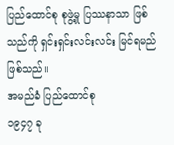ပြည်ထောင်စု စုဖွဲ့မှု ပြဿနာသာ ဖြစ်သည်ကို ရှင်းရှင်းလင်းလင်း မြင်ရမည် ဖြစ်သည်။
အမည်ခံ ပြည်ထောင်စု
၁၉၄၇ ခု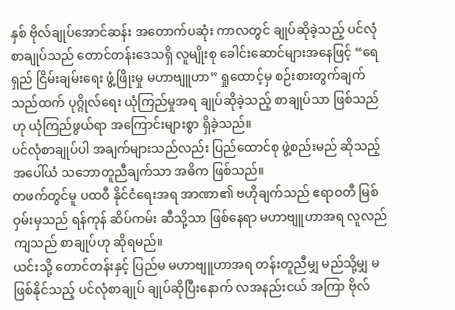နှစ် ဗိုလ်ချုပ်အောင်ဆန်း အတောက်ပဆုံး ကာလတွင် ချုပ်ဆိုခဲ့သည့် ပင်လုံစာချုပ်သည် တောင်တန်းဒေသရှိ လူမျိုးစု ခေါင်းဆောင်များအနေဖြင့် “ရေရှည် ငြိမ်းချမ်းရေး ဖွံ့ဖြိုးမှု မဟာဗျူဟာ” ရှုထောင့်မှ စဉ်းစားတွက်ချက်သည်ထက် ပုဂ္ဂိုလ်ရေး ယုံကြည်မှုအရ ချုပ်ဆိုခဲ့သည့် စာချုပ်သာ ဖြစ်သည်ဟု ယုံကြည်ဖွယ်ရာ အကြောင်းများစွာ ရှိခဲ့သည်။
ပင်လုံစာချုပ်ပါ အချက်များသည်လည်း ပြည်ထောင်စု ဖွဲ့စည်းမည် ဆိုသည့် အပေါ်ယံ သဘောတူညီချက်သာ အဓိက ဖြစ်သည်။
တဖက်တွင်မူ ပထဝီ နိုင်ငံရေးအရ အာဏာ၏ ဗဟိုချက်သည် ဧရာဝတီ မြစ်ဝှမ်းမှသည် ရန်ကုန် ဆိပ်ကမ်း ဆီသို့သာ ဖြစ်နေရာ မဟာဗျူဟာအရ လူလည်ကျသည် စာချုပ်ဟု ဆိုရမည်။
ယင်းသို့ တောင်တန်းနှင့် ပြည်မ မဟာဗျူဟာအရ တန်းတူညီမျှ မည်သို့မျှ မဖြစ်နိုင်သည့် ပင်လုံစာချုပ် ချုပ်ဆိုပြီးနောက် လအနည်းငယ် အကြာ ဗိုလ်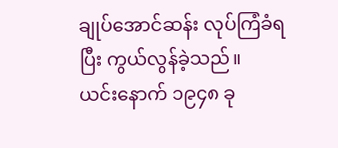ချုပ်အောင်ဆန်း လုပ်ကြံခံရပြီး ကွယ်လွန်ခဲ့သည်။
ယင်းနောက် ၁၉၄၈ ခု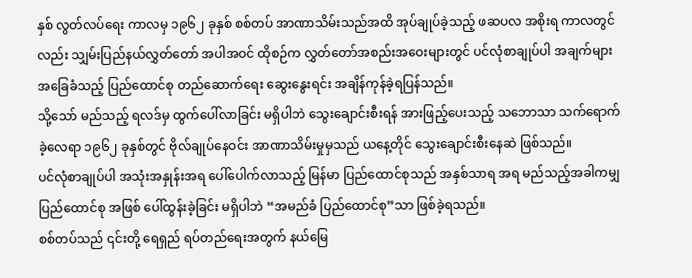နှစ် လွတ်လပ်ရေး ကာလမှ ၁၉၆၂ ခုနှစ် စစ်တပ် အာဏာသိမ်းသည်အထိ အုပ်ချုပ်ခဲ့သည့် ဖဆပလ အစိုးရ ကာလတွင်လည်း သျှမ်းပြည်နယ်လွှတ်တော် အပါအဝင် ထိုစဉ်က လွှတ်တော်အစည်းအဝေးများတွင် ပင်လုံစာချုပ်ပါ အချက်များ အခြေခံသည့် ပြည်ထောင်စု တည်ဆောက်ရေး ဆွေးနွေးရင်း အချိန်ကုန်ခဲ့ရပြန်သည်။
သို့သော် မည်သည့် ရလဒ်မှ ထွက်ပေါ်လာခြင်း မရှိပါဘဲ သွေးချောင်းစီးရန် အားဖြည့်ပေးသည့် သဘောသာ သက်ရောက်ခဲ့လေရာ ၁၉၆၂ ခုနှစ်တွင် ဗိုလ်ချုပ်နေဝင်း အာဏာသိမ်းမှုမှသည် ယနေ့တိုင် သွေးချောင်းစီးနေဆဲ ဖြစ်သည်။
ပင်လုံစာချုပ်ပါ အသုံးအနှုန်းအရ ပေါ်ပေါက်လာသည့် မြန်မာ ပြည်ထောင်စုသည် အနှစ်သာရ အရ မည်သည့်အခါကမျှ ပြည်ထောင်စု အဖြစ် ပေါ်ထွန်းခဲ့ခြင်း မရှိပါဘဲ “အမည်ခံ ပြည်ထောင်စု”သာ ဖြစ်ခဲ့ရသည်။
စစ်တပ်သည် ၎င်းတို့ ရေရှည် ရပ်တည်ရေးအတွက် နယ်မြေ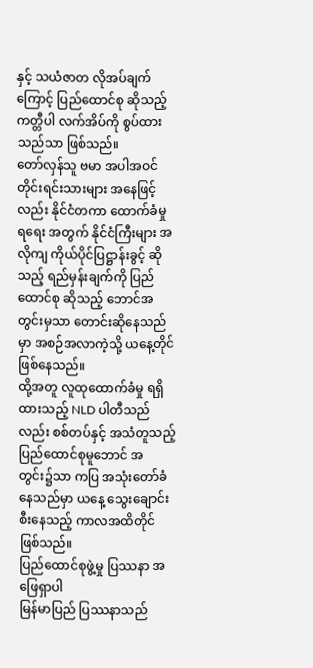နှင့် သယံဇာတ လိုအပ်ချက်ကြောင့် ပြည်ထောင်စု ဆိုသည့် ကတ္တီပါ လက်အိပ်ကို စွပ်ထားသည်သာ ဖြစ်သည်။
တော်လှန်သူ ဗမာ အပါအဝင် တိုင်းရင်းသားများ အနေဖြင့်လည်း နိုင်ငံတကာ ထောက်ခံမှုရရေး အတွက် နိုင်ငံကြီးများ အလိုကျ ကိုယ်ပိုင်ပြဋ္ဌာန်းခွင့် ဆိုသည့် ရည်မှန်းချက်ကို ပြည်ထောင်စု ဆိုသည့် ဘောင်အတွင်းမှသာ တောင်းဆိုနေသည်မှာ အစဉ်အလာကဲ့သို့ ယနေ့တိုင် ဖြစ်နေသည်။
ထို့အတူ လူထုထောက်ခံမှု ရရှိထားသည့် NLD ပါတီသည်လည်း စစ်တပ်နှင့် အသံတူသည့် ပြည်ထောင်စုမူဘောင် အတွင်း၌သာ ကပြ အသုံးတော်ခံနေသည်မှာ ယနေ့ သွေးချောင်းစီးနေသည့် ကာလအထိတိုင် ဖြစ်သည်။
ပြည်ထောင်စုဖွဲ့မှု ပြဿနာ အဖြေရှာပါ
မြန်မာပြည် ပြဿနာသည်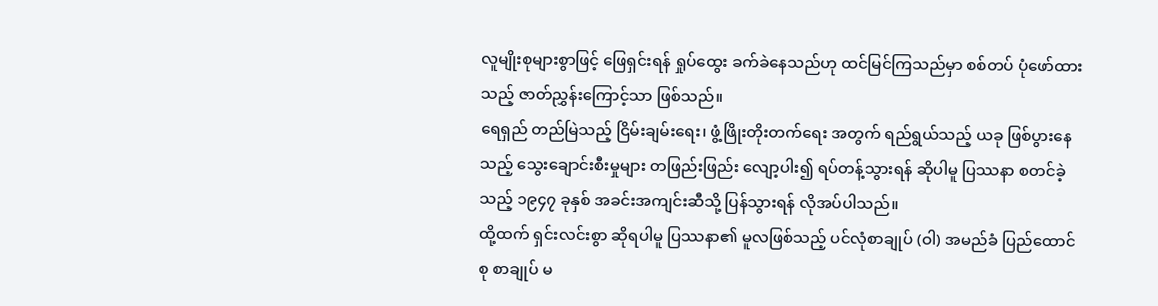လူမျိုးစုများစွာဖြင့် ဖြေရှင်းရန် ရှုပ်ထွေး ခက်ခဲနေသည်ဟု ထင်မြင်ကြသည်မှာ စစ်တပ် ပုံဖော်ထားသည့် ဇာတ်ညွှန်းကြောင့်သာ ဖြစ်သည်။
ရေရှည် တည်မြဲသည့် ငြိမ်းချမ်းရေး၊ ဖွံ့ဖြိုးတိုးတက်ရေး အတွက် ရည်ရွယ်သည့် ယခု ဖြစ်ပွားနေသည့် သွေးချောင်းစီးမှုများ တဖြည်းဖြည်း လျော့ပါး၍ ရပ်တန့်သွားရန် ဆိုပါမူ ပြဿနာ စတင်ခဲ့သည့် ၁၉၄၇ ခုနှစ် အခင်းအကျင်းဆီသို့ ပြန်သွားရန် လိုအပ်ပါသည်။
ထို့ထက် ရှင်းလင်းစွာ ဆိုရပါမူ ပြဿနာ၏ မူလဖြစ်သည့် ပင်လုံစာချုပ် (ဝါ) အမည်ခံ ပြည်ထောင်စု စာချုပ် မ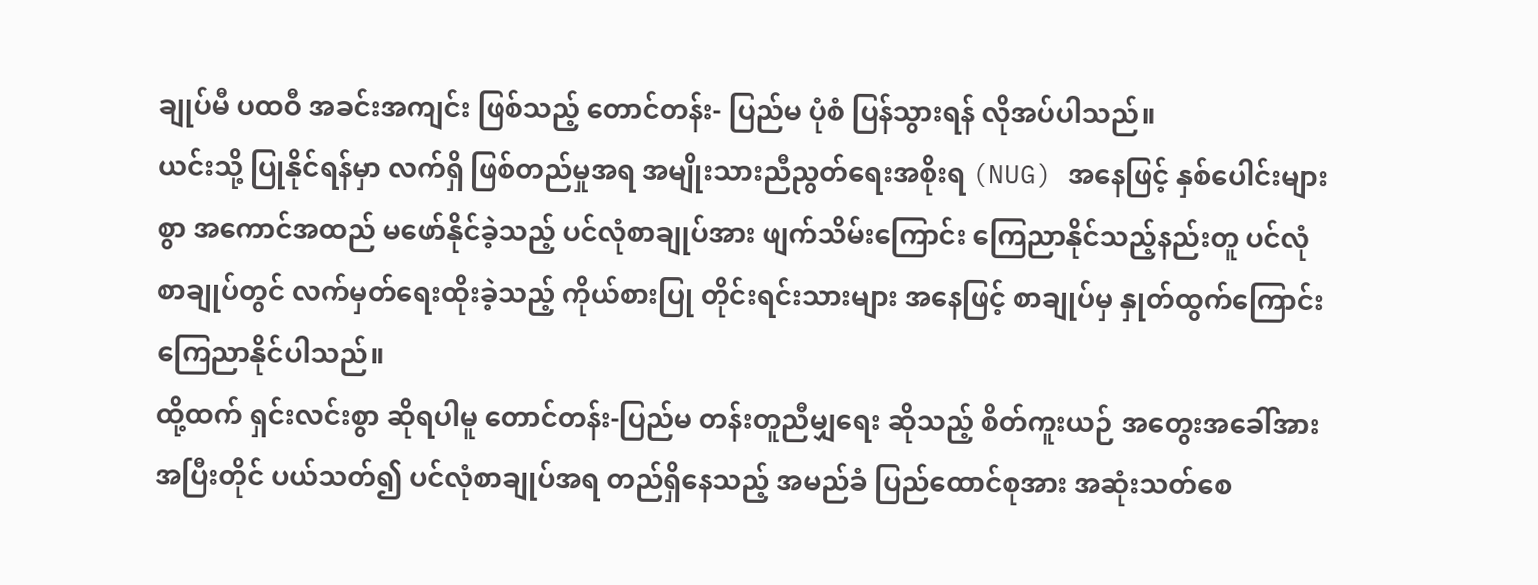ချုပ်မီ ပထဝီ အခင်းအကျင်း ဖြစ်သည့် တောင်တန်း- ပြည်မ ပုံစံ ပြန်သွားရန် လိုအပ်ပါသည်။
ယင်းသို့ ပြုနိုင်ရန်မှာ လက်ရှိ ဖြစ်တည်မှုအရ အမျိုးသားညီညွတ်ရေးအစိုးရ (NUG) အနေဖြင့် နှစ်ပေါင်းများစွာ အကောင်အထည် မဖော်နိုင်ခဲ့သည့် ပင်လုံစာချုပ်အား ဖျက်သိမ်းကြောင်း ကြေညာနိုင်သည့်နည်းတူ ပင်လုံစာချုပ်တွင် လက်မှတ်ရေးထိုးခဲ့သည့် ကိုယ်စားပြု တိုင်းရင်းသားများ အနေဖြင့် စာချုပ်မှ နှုတ်ထွက်ကြောင်း ကြေညာနိုင်ပါသည်။
ထို့ထက် ရှင်းလင်းစွာ ဆိုရပါမူ တောင်တန်း-ပြည်မ တန်းတူညီမျှရေး ဆိုသည့် စိတ်ကူးယဉ် အတွေးအခေါ်အား အပြီးတိုင် ပယ်သတ်၍ ပင်လုံစာချုပ်အရ တည်ရှိနေသည့် အမည်ခံ ပြည်ထောင်စုအား အဆုံးသတ်စေ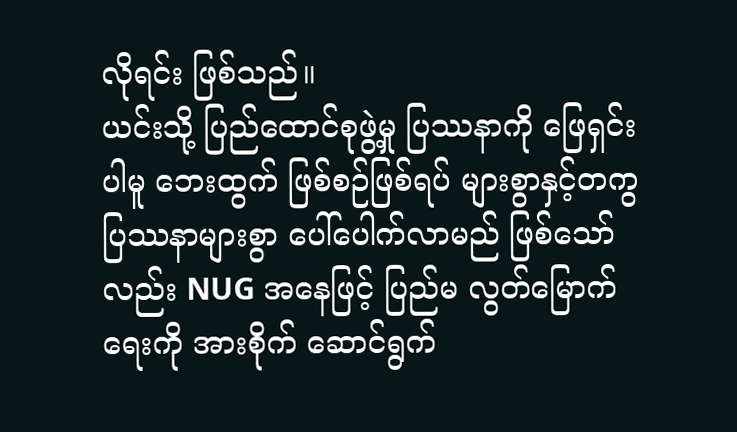လိုရင်း ဖြစ်သည်။
ယင်းသို့ ပြည်ထောင်စုဖွဲ့မှု ပြဿနာကို ဖြေရှင်းပါမူ ဘေးထွက် ဖြစ်စဉ်ဖြစ်ရပ် များစွာနှင့်တကွ ပြဿနာများစွာ ပေါ်ပေါက်လာမည် ဖြစ်သော်လည်း NUG အနေဖြင့် ပြည်မ လွတ်မြောက်ရေးကို အားစိုက် ဆောင်ရွက်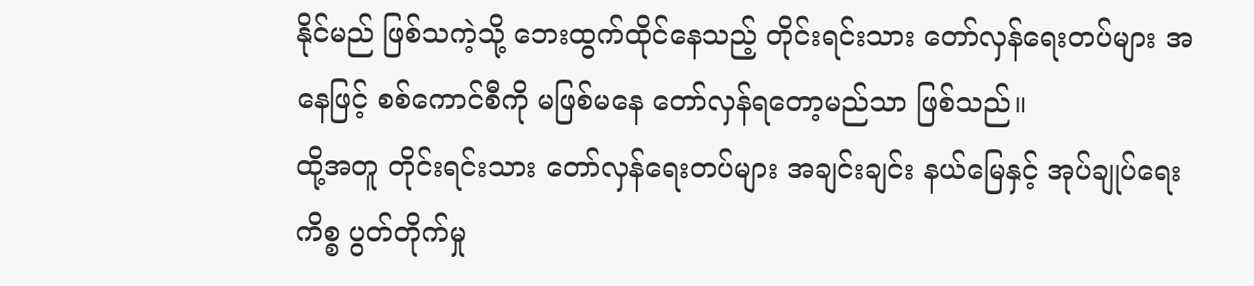နိုင်မည် ဖြစ်သကဲ့သို့ ဘေးထွက်ထိုင်နေသည့် တိုင်းရင်းသား တော်လှန်ရေးတပ်များ အနေဖြင့် စစ်ကောင်စီကို မဖြစ်မနေ တော်လှန်ရတော့မည်သာ ဖြစ်သည်။
ထို့အတူ တိုင်းရင်းသား တော်လှန်ရေးတပ်များ အချင်းချင်း နယ်မြေနှင့် အုပ်ချုပ်ရေး ကိစ္စ ပွတ်တိုက်မှု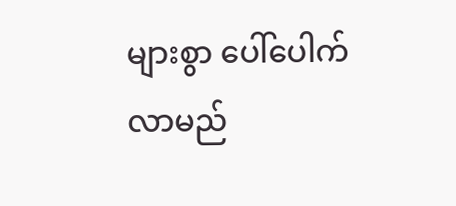များစွာ ပေါ်ပေါက်လာမည်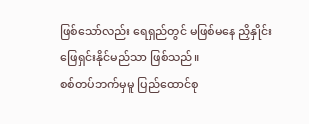ဖြစ်သော်လည်း ရေရှည်တွင် မဖြစ်မနေ ညှိနှိုင်း ဖြေရှင်းနိုင်မည်သာ ဖြစ်သည်။
စစ်တပ်ဘက်မှမူ ပြည်ထောင်စု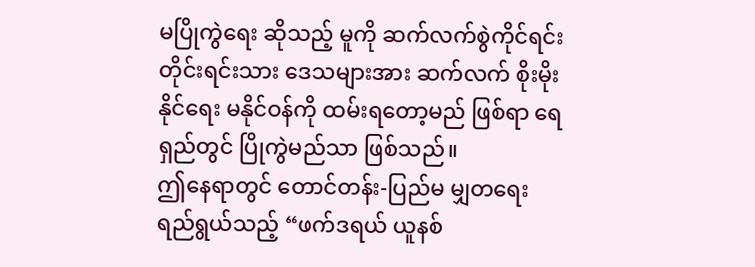မပြိုကွဲရေး ဆိုသည့် မူကို ဆက်လက်စွဲကိုင်ရင်း တိုင်းရင်းသား ဒေသများအား ဆက်လက် စိုးမိုးနိုင်ရေး မနိုင်ဝန်ကို ထမ်းရတော့မည် ဖြစ်ရာ ရေရှည်တွင် ပြိုကွဲမည်သာ ဖြစ်သည်။
ဤနေရာတွင် တောင်တန်း-ပြည်မ မျှတရေး ရည်ရွယ်သည့် “ဖက်ဒရယ် ယူနစ်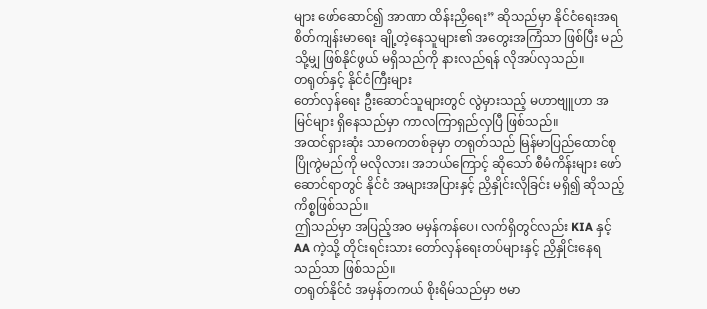များ ဖော်ဆောင်၍ အာဏာ ထိန်းညှိရေး” ဆိုသည်မှာ နိုင်ငံရေးအရ စိတ်ကျန်းမာရေး ချို့တဲ့နေသူများ၏ အတွေးအကြံသာ ဖြစ်ပြီး မည်သို့မျှ ဖြစ်နိုင်ဖွယ် မရှိသည်ကို နားလည်ရန် လိုအပ်လှသည်။
တရုတ်နှင့် နိုင်ငံကြီးများ
တော်လှန်ရေး ဦးဆောင်သူများတွင် လွဲမှားသည့် မဟာဗျူဟာ အမြင်များ ရှိနေသည်မှာ ကာလကြာရှည်လှပြီ ဖြစ်သည်။
အထင်ရှားဆုံး သာဓကတစ်ခုမှာ တရုတ်သည် မြန်မာပြည်ထောင်စု ပြိုကွဲမည်ကို မလိုလား၊ အဘယ်ကြောင့် ဆိုသော် စီမံကိန်းများ ဖော်ဆောင်ရာတွင် နိုင်ငံ အများအပြားနှင့် ညှိနှိုင်းလိုခြင်း မရှိ၍ ဆိုသည့် ကိစ္စဖြစ်သည်။
ဤသည်မှာ အပြည့်အဝ မမှန်ကန်ပေ၊ လက်ရှိတွင်လည်း KIA နှင့် AA ကဲ့သို့ တိုင်းရင်းသား တော်လှန်ရေးတပ်များနှင့် ညှိနှိုင်းနေရသည်သာ ဖြစ်သည်။
တရုတ်နိုင်ငံ အမှန်တကယ် စိုးရိမ်သည်မှာ ဗမာ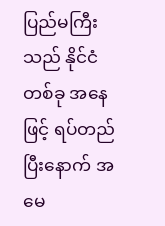ပြည်မကြီးသည် နိုင်ငံတစ်ခု အနေဖြင့် ရပ်တည်ပြီးနောက် အမေ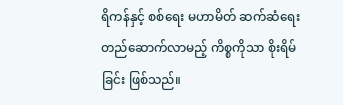ရိကန်နှင့် စစ်ရေး မဟာမိတ် ဆက်ဆံရေး တည်ဆောက်လာမည့် ကိစ္စကိုသာ စိုးရိမ်ခြင်း ဖြစ်သည်။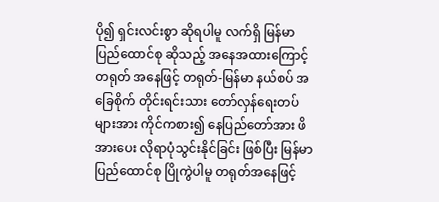ပို၍ ရှင်းလင်းစွာ ဆိုရပါမူ လက်ရှိ မြန်မာ ပြည်ထောင်စု ဆိုသည့် အနေအထားကြောင့် တရုတ် အနေဖြင့် တရုတ်-မြန်မာ နယ်စပ် အခြေစိုက် တိုင်းရင်းသား တော်လှန်ရေးတပ်များအား ကိုင်ကစား၍ နေပြည်တော်အား ဖိအားပေး လိုရာပုံသွင်းနိုင်ခြင်း ဖြစ်ပြီး မြန်မာပြည်ထောင်စု ပြိုကွဲပါမူ တရုတ်အနေဖြင့်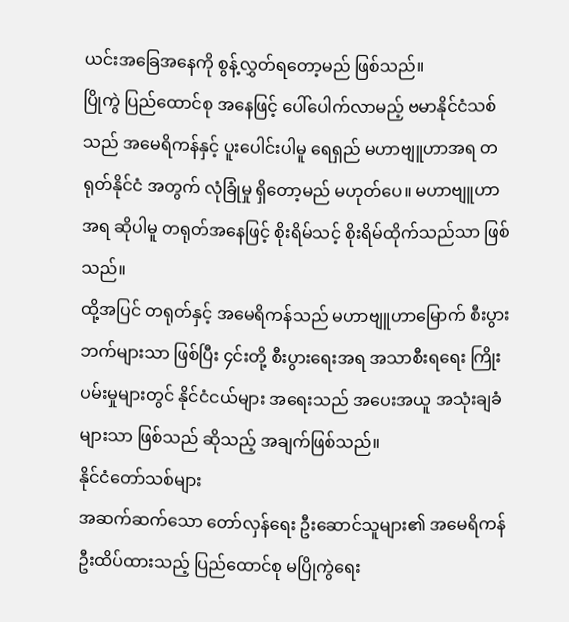ယင်းအခြေအနေကို စွန့်လွှတ်ရတော့မည် ဖြစ်သည်။
ပြိုကွဲ ပြည်ထောင်စု အနေဖြင့် ပေါ်ပေါက်လာမည့် ဗမာနိုင်ငံသစ်သည် အမေရိကန်နှင့် ပူးပေါင်းပါမူ ရေရှည် မဟာဗျူဟာအရ တရုတ်နိုင်ငံ အတွက် လုံခြုံမှု ရှိတော့မည် မဟုတ်ပေ။ မဟာဗျူဟာ အရ ဆိုပါမူ တရုတ်အနေဖြင့် စိုးရိမ်သင့် စိုးရိမ်ထိုက်သည်သာ ဖြစ်သည်။
ထို့အပြင် တရုတ်နှင့် အမေရိကန်သည် မဟာဗျူဟာမြောက် စီးပွားဘက်များသာ ဖြစ်ပြီး ၄င်းတို့ စီးပွားရေးအရ အသာစီးရရေး ကြိုးပမ်းမှုများတွင် နိုင်ငံငယ်များ အရေးသည် အပေးအယူ အသုံးချခံများသာ ဖြစ်သည် ဆိုသည့် အချက်ဖြစ်သည်။
နိုင်ငံတော်သစ်များ
အဆက်ဆက်သော တော်လှန်ရေး ဦးဆောင်သူများ၏ အမေရိကန် ဦးထိပ်ထားသည့် ပြည်ထောင်စု မပြိုကွဲရေး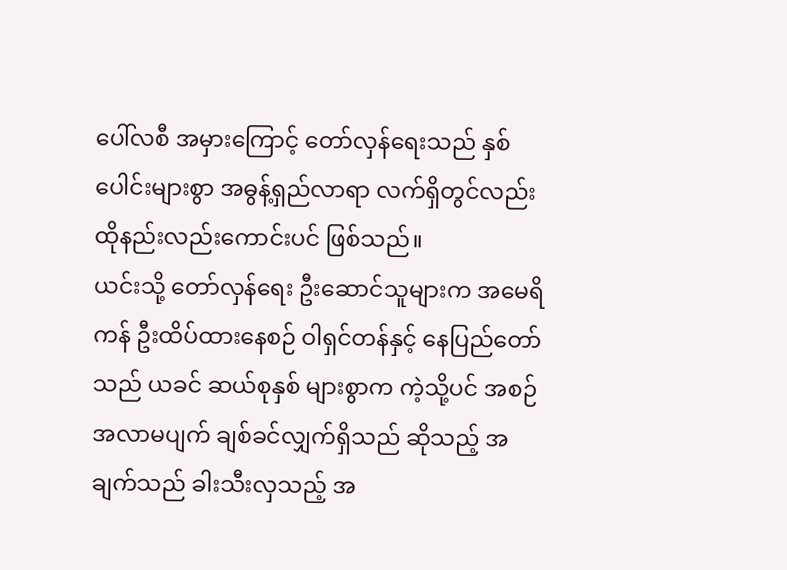ပေါ်လစီ အမှားကြောင့် တော်လှန်ရေးသည် နှစ်ပေါင်းများစွာ အဓွန့်ရှည်လာရာ လက်ရှိတွင်လည်း ထိုနည်းလည်းကောင်းပင် ဖြစ်သည်။
ယင်းသို့ တော်လှန်ရေး ဦးဆောင်သူများက အမေရိကန် ဦးထိပ်ထားနေစဉ် ဝါရှင်တန်နှင့် နေပြည်တော်သည် ယခင် ဆယ်စုနှစ် များစွာက ကဲ့သို့ပင် အစဉ်အလာမပျက် ချစ်ခင်လျှက်ရှိသည် ဆိုသည့် အချက်သည် ခါးသီးလှသည့် အ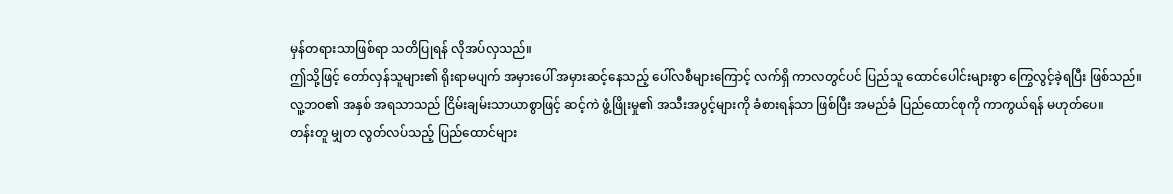မှန်တရားသာဖြစ်ရာ သတိပြုရန် လိုအပ်လှသည်။
ဤသို့ဖြင့် တော်လှန်သူများ၏ ရိုးရာမပျက် အမှားပေါ် အမှားဆင့်နေသည့် ပေါ်လစီများကြောင့် လက်ရှိ ကာလတွင်ပင် ပြည်သူ ထောင်ပေါင်းများစွာ ကြွေလွင့်ခဲ့ရပြီး ဖြစ်သည်။
လူ့ဘဝ၏ အနှစ် အရသာသည် ငြိမ်းချမ်းသာယာစွာဖြင့် ဆင့်ကဲ ဖွံ့ဖြိုးမှု၏ အသီးအပွင့်များကို ခံစားရန်သာ ဖြစ်ပြီး အမည်ခံ ပြည်ထောင်စုကို ကာကွယ်ရန် မဟုတ်ပေ။
တန်းတူ မျှတ လွတ်လပ်သည့် ပြည်ထောင်များ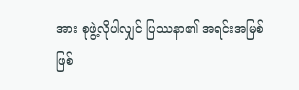အား စုဖွဲ့လိုပါလျှင် ပြဿနာ၏ အရင်းအမြစ်ဖြစ်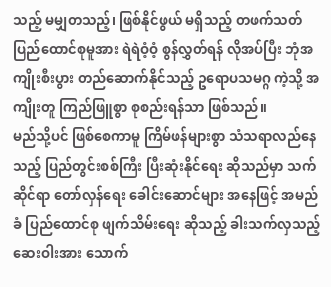သည့် မမျှတသည့်၊ ဖြစ်နိုင်ဖွယ် မရှိသည့် တဖက်သတ် ပြည်ထောင်စုမူအား ရဲရဲဝံ့ဝံ့ စွန်လွှတ်ရန် လိုအပ်ပြီး ဘုံအကျိုးစီးပွား တည်ဆောက်နိုင်သည့် ဥရောပသမဂ္ဂ ကဲ့သို့ အကျိုးတူ ကြည်ဖြူစွာ စုစည်းရန်သာ ဖြစ်သည်။
မည်သို့ပင် ဖြစ်စေကာမူ ကြိမ်ဖန်များစွာ သံသရာလည်နေသည့် ပြည်တွင်းစစ်ကြီး ပြီးဆုံးနိုင်ရေး ဆိုသည်မှာ သက်ဆိုင်ရာ တော်လှန်ရေး ခေါင်းဆောင်များ အနေဖြင့် အမည်ခံ ပြည်ထောင်စု ဖျက်သိမ်းရေး ဆိုသည့် ခါးသက်လှသည့် ဆေးဝါးအား သောက်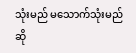သုံးမည် မသောက်သုံးမည် ဆို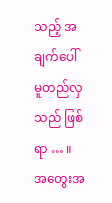သည့် အချက်ပေါ် မူတည်လှသည် ဖြစ်ရာ … ။
အတွေးအ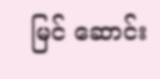မြင် ဆောင်း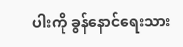ပါးကို ခွန်နောင်ရေးသား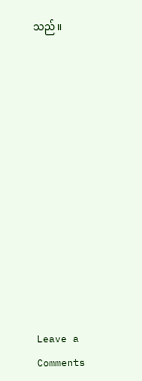သည်။












Leave a Comments